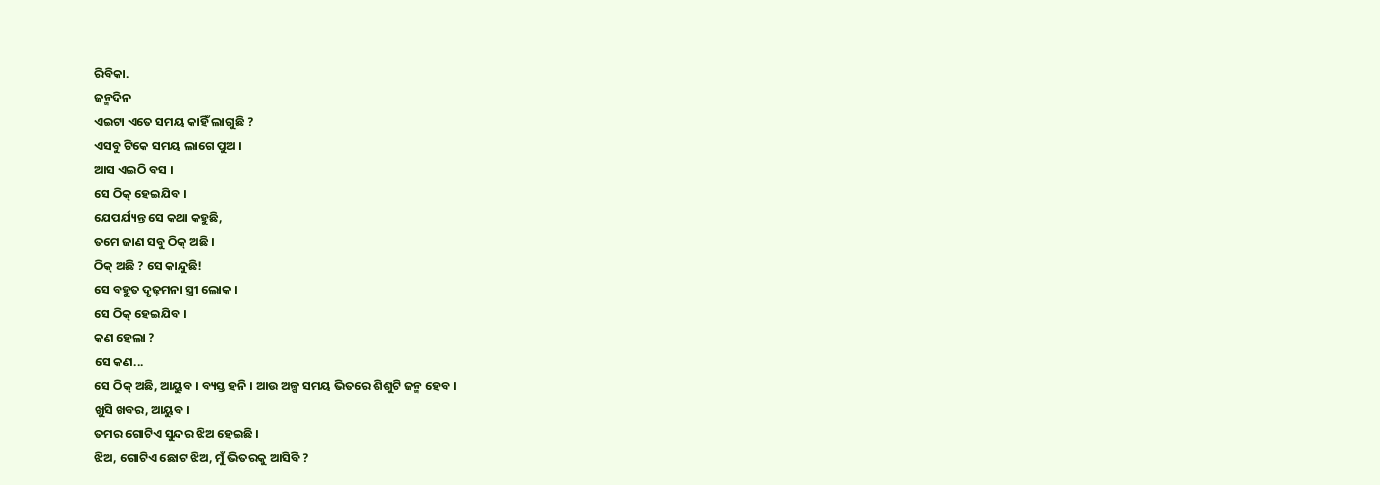ରିବିକା.
ଜନ୍ମଦିନ
ଏଇଟା ଏତେ ସମୟ କାହିଁ ଲାଗୁଛି ?
ଏସବୁ ଟିକେ ସମୟ ଲାଗେ ପୁଅ ।
ଆସ ଏଇଠି ବସ ।
ସେ ଠିକ୍ ହେଇଯିବ ।
ଯେପର୍ଯ୍ୟନ୍ତ ସେ କଥା କହୁଛି,
ତମେ ଜାଣ ସବୁ ଠିକ୍ ଅଛି ।
ଠିକ୍ ଅଛି ? ସେ କାନ୍ଦୁଛି!
ସେ ବହୁତ ଦୃଢ଼ମନା ସ୍ତ୍ରୀ ଲୋକ ।
ସେ ଠିକ୍ ହେଇଯିବ ।
କଣ ହେଲା ?
ସେ କଣ...
ସେ ଠିକ୍ ଅଛି, ଆୟୁବ । ବ୍ୟସ୍ତ ହନି । ଆଉ ଅଳ୍ପ ସମୟ ଭିତରେ ଶିଶୁଟି ଜନ୍ମ ହେବ ।
ଖୁସି ଖବର, ଆୟୁବ ।
ତମର ଗୋଟିଏ ସୁନ୍ଦର ଝିଅ ହେଇଛି ।
ଝିଅ, ଗୋଟିଏ ଛୋଟ ଝିଅ, ମୁଁ ଭିତରକୁ ଆସିବି ?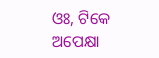ଓଃ, ଟିକେ ଅପେକ୍ଷା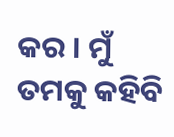କର । ମୁଁ ତମକୁ କହିବି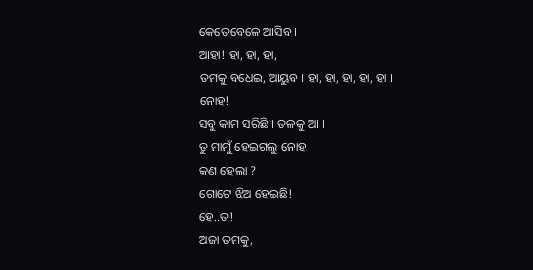କେତେବେଳେ ଆସିବ ।
ଆହା! ହା, ହା, ହା,
ତମକୁ ବଧେଇ, ଆୟୁବ । ହା, ହା, ହା, ହା, ହା ।
ନୋହ!
ସବୁ କାମ ସରିଛି । ତଳକୁ ଆ ।
ତୁ ମାମୁଁ ହେଇଗଲୁ ନୋହ
କଣ ହେଲା ?
ଗୋଟେ ଝିଅ ହେଇଛି!
ହେ..ତ!
ଅଜା ତମକୁ,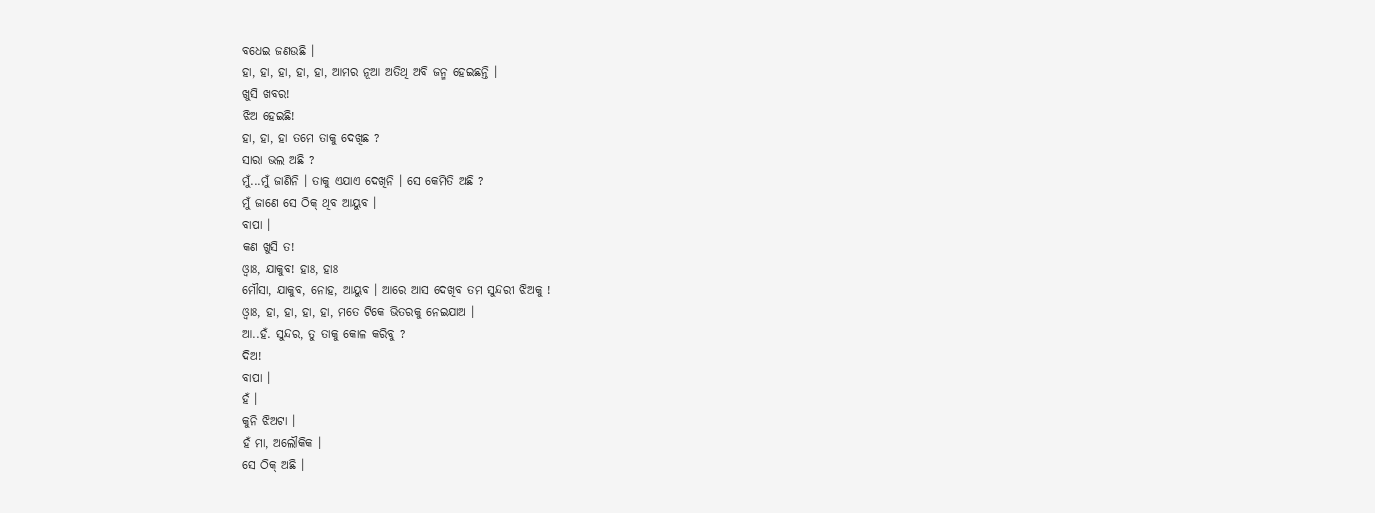ବଧେଇ ଜଣଉଛି ।
ହା, ହା, ହା, ହା, ହା, ଆମର ନୂଆ ଅତିଥି ଅବି ଜନ୍ମ ହେଇଛନ୍ତି ।
ଖୁସି ଖବର!
ଝିଅ ହେଇଛି!
ହା, ହା, ହା ତମେ ତାକୁ ଦେଖିଛ ?
ସାରା ଭଲ ଅଛି ?
ମୁଁ...ମୁଁ ଜାଣିନି । ତାକୁ ଏଯାଏ ଦେଖିନି । ସେ କେମିତି ଅଛି ?
ମୁଁ ଜାଣେ ସେ ଠିକ୍ ଥିବ ଆୟୁବ ।
ବାପା ।
କଣ ଖୁସି ତ!
ଓ୍ୱାଃ, ଯାକୁବ! ହାଃ, ହାଃ
ମୌସା, ଯାକୁବ, ନୋହ, ଆୟୁବ । ଆରେ ଆସ ଦେଖିବ ତମ ସୁନ୍ଦରୀ ଝିଅକୁ !
ଓ୍ୱାଃ, ହା, ହା, ହା, ହା, ମତେ ଟିକେ ଭିତରକୁ ନେଇଯାଅ ।
ଆ..ହଁ. ସୁନ୍ଦର, ତୁ ତାକୁ କୋଳ କରିବୁ ?
ଦିଅ!
ବାପା ।
ହଁ ।
କୁନି ଝିଅଟା ।
ହଁ ମା, ଅଲୌକିକ ।
ସେ ଠିକ୍ ଅଛି ।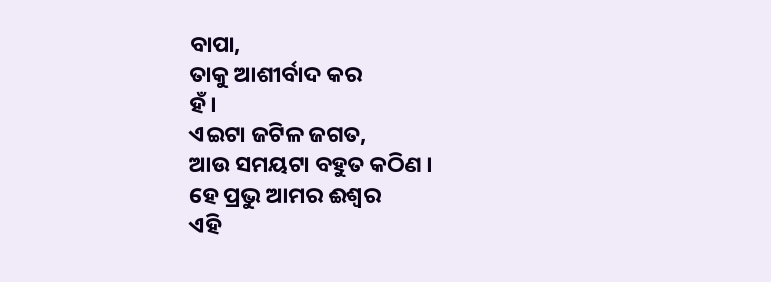ବାପା,
ତାକୁ ଆଶୀର୍ବାଦ କର
ହଁ ।
ଏଇଟା ଜଟିଳ ଜଗତ,
ଆଉ ସମୟଟା ବହୁତ କଠିଣ ।
ହେ ପ୍ରଭୁ ଆମର ଈଶ୍ୱର
ଏହି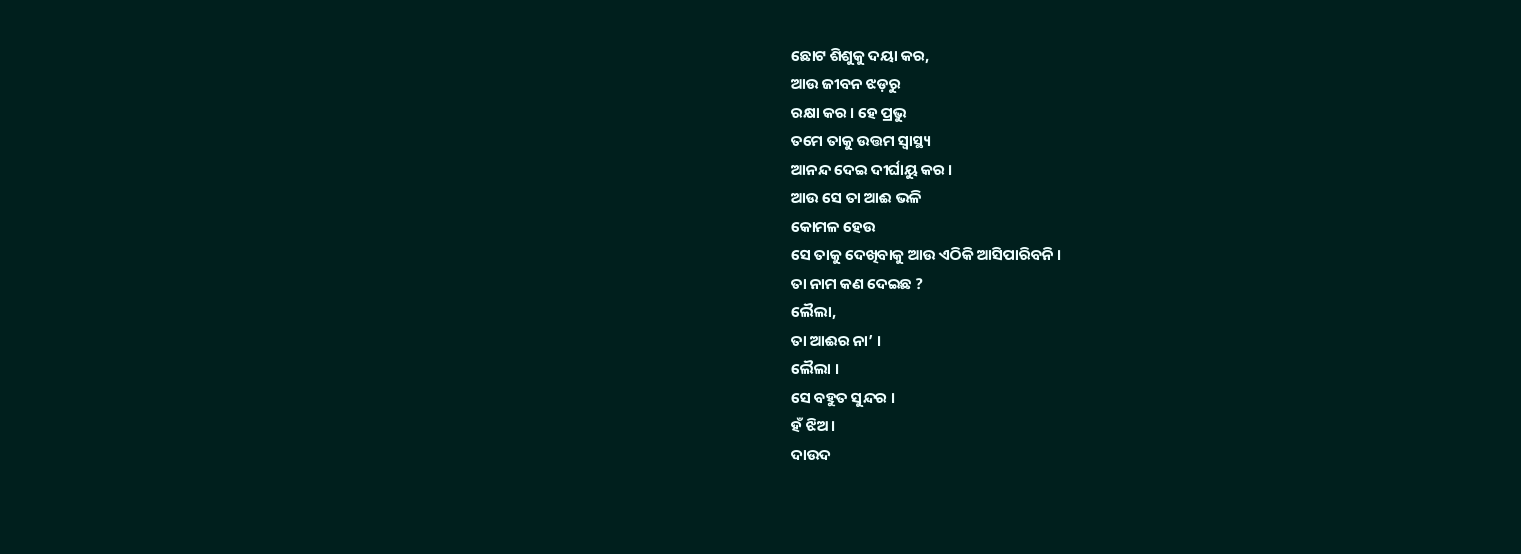ଛୋଟ ଶିଶୁକୁ ଦୟା କର,
ଆଉ ଜୀବନ ଝଡ଼ରୁ
ରକ୍ଷା କର । ହେ ପ୍ରଭୁ
ତମେ ତାକୁ ଉତ୍ତମ ସ୍ୱାସ୍ଥ୍ୟ
ଆନନ୍ଦ ଦେଇ ଦୀର୍ଘାୟୁ କର ।
ଆଉ ସେ ତା ଆଈ ଭଳି
କୋମଳ ହେଉ
ସେ ତାକୁ ଦେଖିବାକୁ ଆଉ ଏଠିକି ଆସିପାରିବନି ।
ତା ନାମ କଣ ଦେଇଛ ?
ଲୈଲା,
ତା ଆଈର ନା’ ।
ଲୈଲା ।
ସେ ବହୁତ ସୁନ୍ଦର ।
ହଁ ଝିଅ ।
ଦାଉଦ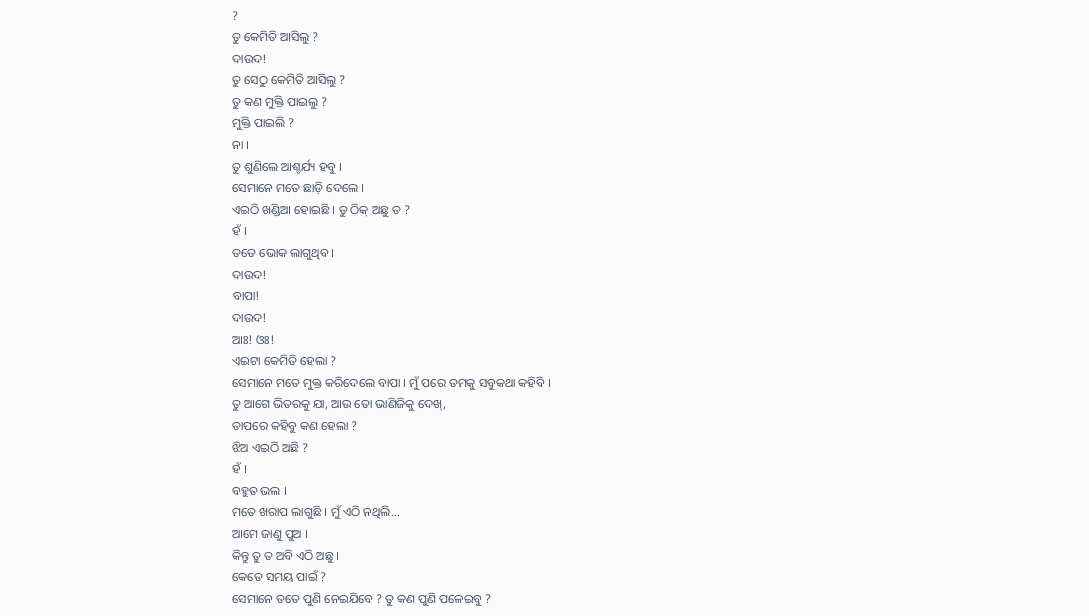?
ତୁ କେମିତି ଆସିଲୁ ?
ଦାଉଦ!
ତୁ ସେଠୁ କେମିତି ଆସିଲୁ ?
ତୁ କଣ ମୁକ୍ତି ପାଇଲୁ ?
ମୁକ୍ତି ପାଇଲି ?
ନା ।
ତୁ ଶୁଣିଲେ ଆଶ୍ଚର୍ଯ୍ୟ ହବୁ ।
ସେମାନେ ମତେ ଛାଡ଼ି ଦେଲେ ।
ଏଇଠି ଖଣ୍ଡିଆ ହୋଇଛି । ତୁ ଠିକ୍ ଅଛୁ ତ ?
ହଁ ।
ତତେ ଭୋକ ଲାଗୁଥିବ ।
ଦାଉଦ!
ବାପା!
ଦାଉଦ!
ଆଃ! ଓଃ!
ଏଇଟା କେମିତି ହେଲା ?
ସେମାନେ ମତେ ମୁକ୍ତ କରିଦେଲେ ବାପା । ମୁଁ ପରେ ତମକୁ ସବୁକଥା କହିବି ।
ତୁ ଆଗେ ଭିତରକୁ ଯା, ଆଉ ତୋ ଭାଣିଜିକୁ ଦେଖ୍,
ତାପରେ କହିବୁ କଣ ହେଲା ?
ଝିଅ ଏଇଠି ଅଛି ?
ହଁ ।
ବହୁତ ଭଲ ।
ମତେ ଖରାପ ଲାଗୁଛି । ମୁଁ ଏଠି ନଥିଲି...
ଆମେ ଜାଣୁ ପୁଅ ।
କିନ୍ତୁ ତୁ ତ ଅବି ଏଠି ଅଛୁ ।
କେତେ ସମୟ ପାଇଁ ?
ସେମାନେ ତତେ ପୁଣି ନେଇଯିବେ ? ତୁ କଣ ପୁଣି ପଳେଇବୁ ?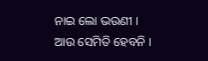ନାଇ ଲୋ ଭଉଣୀ ।
ଆଉ ସେମିତି ହେବନି ।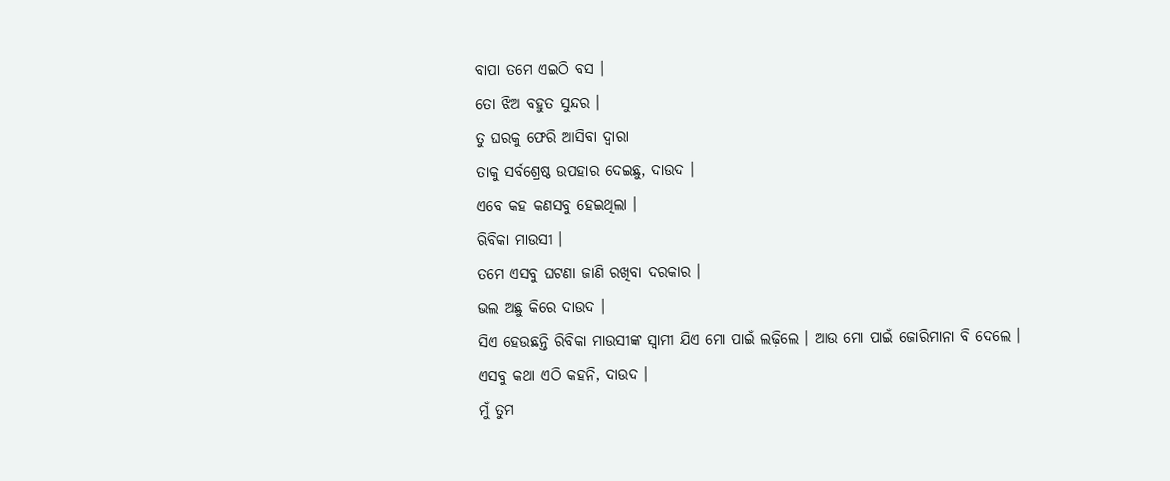ବାପା ତମେ ଏଇଠି ବସ ।
ତୋ ଝିଅ ବହୁତ ସୁନ୍ଦର ।
ତୁ ଘରକୁ ଫେରି ଆସିବା ଦ୍ୱାରା
ତାକୁ ସର୍ବଶ୍ରେଷ୍ଠ ଉପହାର ଦେଇଛୁ, ଦାଉଦ ।
ଏବେ କହ କଣସବୁ ହେଇଥିଲା ।
ଋିବିକା ମାଉସୀ ।
ତମେ ଏସବୁ ଘଟଣା ଜାଣି ରଖିବା ଦରକାର ।
ଭଲ ଅଛୁ କିରେ ଦାଉଦ ।
ସିଏ ହେଉଛନ୍ତି ରିବିକା ମାଉସୀଙ୍କ ସ୍ୱାମୀ ଯିଏ ମୋ ପାଇଁ ଲଢ଼ିଲେ । ଆଉ ମୋ ପାଇଁ ଜୋରିମାନା ବି ଦେଲେ ।
ଏସବୁ କଥା ଏଠି କହନି, ଦାଉଦ ।
ମୁଁ ତୁମ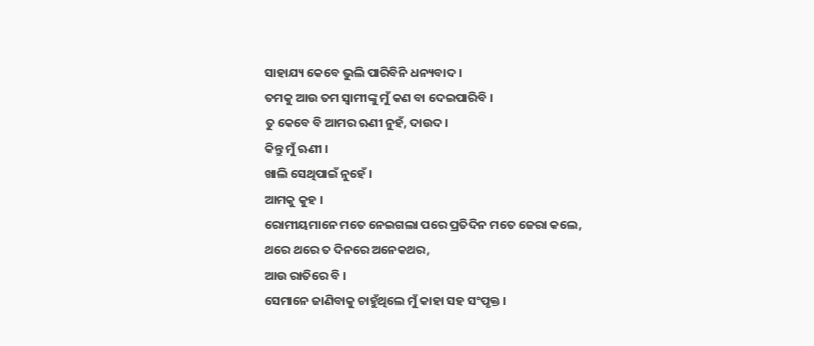ସାହାଯ୍ୟ କେବେ ଭୁଲି ପାରିବିନି ଧନ୍ୟବାଦ ।
ତମକୁ ଆଉ ତମ ସ୍ୱାମୀଙ୍କୁ ମୁଁ କଣ ବା ଦେଇପାରିବି ।
ତୁ କେବେ ବି ଆମର ଋଣୀ ନୁହଁ, ଦାଉଦ ।
କିନ୍ତୁ ମୁଁ ଋଣୀ ।
ଖାଲି ସେଥିପାଇଁ ନୁହେଁ ।
ଆମକୁ କୁହ ।
ରୋମୀୟମାନେ ମତେ ନେଇଗଲା ପରେ ପ୍ରତିଦିନ ମତେ ଜେରା କଲେ,
ଥରେ ଥରେ ତ ଦିନରେ ଅନେକଥର,
ଆଉ ରାତିରେ ବି ।
ସେମାନେ ଜାଣିବାକୁ ଚାହୁଁଥିଲେ ମୁଁ କାହା ସହ ସଂପୃକ୍ତ ।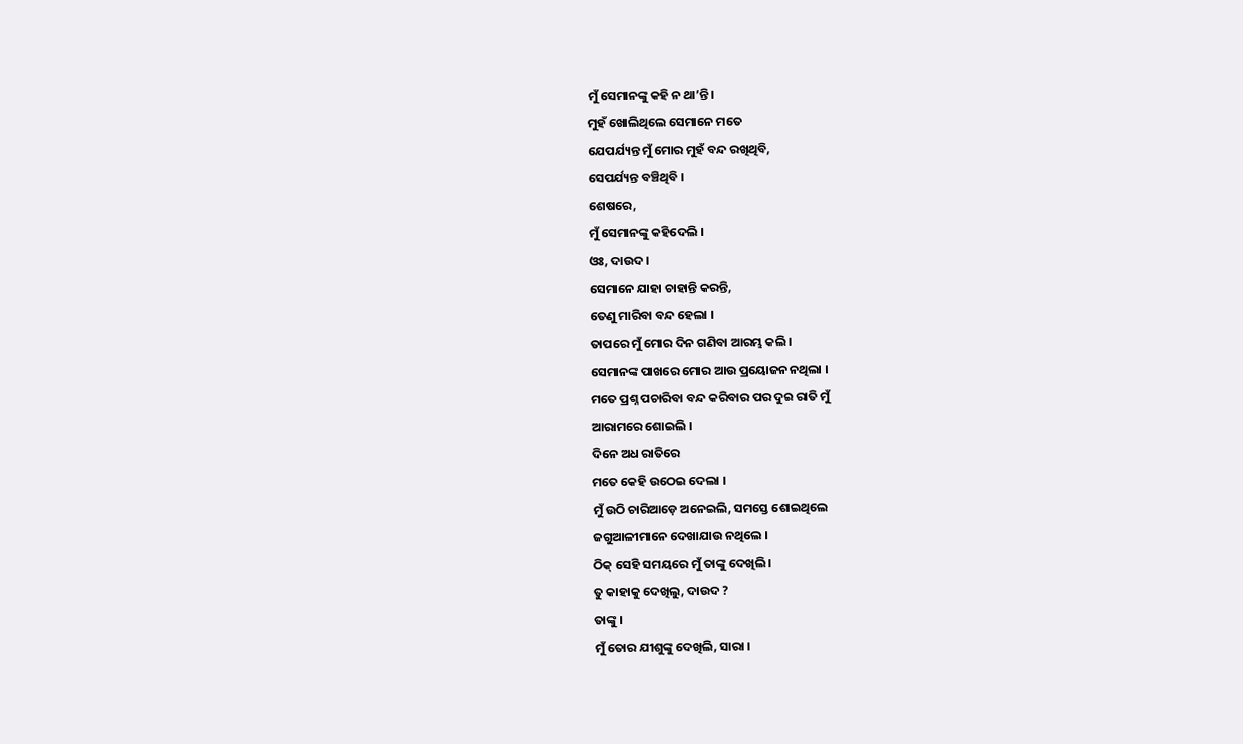ମୁଁ ସେମାନଙ୍କୁ କହି ନ ଥା’ନ୍ତି ।
ମୁହଁ ଖୋଲିଥିଲେ ସେମାନେ ମତେ
ଯେପର୍ଯ୍ୟନ୍ତ ମୁଁ ମୋର ମୁହଁ ବନ୍ଦ ରଖିଥିବି,
ସେପର୍ଯ୍ୟନ୍ତ ବଞ୍ଚିଥିବି ।
ଶେଷରେ,
ମୁଁ ସେମାନଙ୍କୁ କହିଦେଲି ।
ଓଃ, ଦାଉଦ ।
ସେମାନେ ଯାହା ଚାହାନ୍ତି କରନ୍ତି,
ତେଣୁ ମାରିବା ବନ୍ଦ ହେଲା ।
ତାପରେ ମୁଁ ମୋର ଦିନ ଗଣିବା ଆରମ୍ଭ କଲି ।
ସେମାନଙ୍କ ପାଖରେ ମୋର ଆଉ ପ୍ରୟୋଜନ ନଥିଲା ।
ମତେ ପ୍ରଶ୍ନ ପଚାରିବା ବନ୍ଦ କରିବାର ପର ଦୁଇ ରାତି ମୁଁ
ଆରାମରେ ଶୋଇଲି ।
ଦିନେ ଅଧ ରାତିରେ
ମତେ କେହି ଉଠେଇ ଦେଲା ।
ମୁଁ ଉଠି ଚାରିଆଡ଼େ ଅନେଇଲି, ସମସ୍ତେ ଶୋଇଥିଲେ
ଜଗୁଆଳୀମାନେ ଦେଖାଯାଉ ନଥିଲେ ।
ଠିକ୍ ସେହି ସମୟରେ ମୁଁ ତାଙ୍କୁ ଦେଖିଲି ।
ତୁ କାହାକୁ ଦେଖିଲୁ, ଦାଉଦ ?
ତାଙ୍କୁ ।
ମୁଁ ତୋର ଯୀଶୁଙ୍କୁ ଦେଖିଲି, ସାରା ।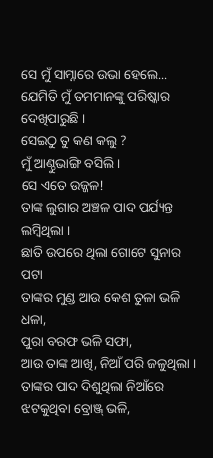ସେ ମୁଁ ସାମ୍ନାରେ ଉଭା ହେଲେ...
ଯେମିତି ମୁଁ ତମମାନଙ୍କୁ ପରିଷ୍କାର ଦେଖିପାରୁଛି ।
ସେଇଠୁ ତୁ କଣ କଲୁ ?
ମୁଁ ଆଣ୍ଠୁଭାଙ୍ଗି ବସିଲି ।
ସେ ଏତେ ଉଜ୍ଜଳ!
ତାଙ୍କ ଲୁଗାର ଅଞ୍ଚଳ ପାଦ ପର୍ଯ୍ୟନ୍ତ ଲମ୍ବିଥିଲା ।
ଛାତି ଉପରେ ଥିଲା ଗୋଟେ ସୁନାର ପଟା
ତାଙ୍କର ମୁଣ୍ଡ ଆଉ କେଶ ତୁଳା ଭଳି ଧଳା,
ପୁରା ବରଫ ଭଳି ସଫା,
ଆଉ ତାଙ୍କ ଆଖି, ନିଆଁ ପରି ଜଳୁଥିଲା ।
ତାଙ୍କର ପାଦ ଦିଶୁଥିଲା ନିଆଁରେ ଝଟକୁଥିବା ବ୍ରୋଞ୍ଜ୍ ଭଳି,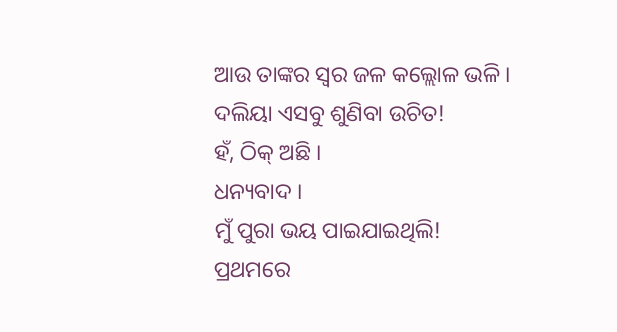ଆଉ ତାଙ୍କର ସ୍ୱର ଜଳ କଲ୍ଲୋଳ ଭଳି ।
ଦଲିୟା ଏସବୁ ଶୁଣିବା ଉଚିତ!
ହଁ, ଠିକ୍ ଅଛି ।
ଧନ୍ୟବାଦ ।
ମୁଁ ପୁରା ଭୟ ପାଇଯାଇଥିଲି!
ପ୍ରଥମରେ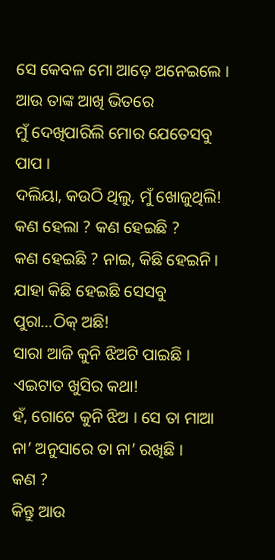ସେ କେବଳ ମୋ ଆଡ଼େ ଅନେଇଲେ ।
ଆଉ ତାଙ୍କ ଆଖି ଭିତରେ
ମୁଁ ଦେଖିପାରିଲି ମୋର ଯେତେସବୁ ପାପ ।
ଦଲିୟା, କଉଠି ଥିଲୁ, ମୁଁ ଖୋଜୁଥିଲି!
କଣ ହେଲା ? କଣ ହେଇଛି ?
କଣ ହେଇଛି ? ନାଇ, କିଛି ହେଇନି । ଯାହା କିଛି ହେଇଛି ସେସବୁ ପୁରା...ଠିକ୍ ଅଛି!
ସାରା ଆଜି କୁନି ଝିଅଟି ପାଇଛି ।
ଏଇଟାତ ଖୁସିର କଥା!
ହଁ, ଗୋଟେ କୁନି ଝିଅ । ସେ ତା ମାଆ ନା’ ଅନୁସାରେ ତା ନା’ ରଖିଛି ।
କଣ ?
କିନ୍ତୁ ଆଉ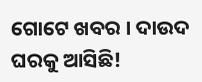ଗୋଟେ ଖବର । ଦାଉଦ ଘରକୁ ଆସିଛି!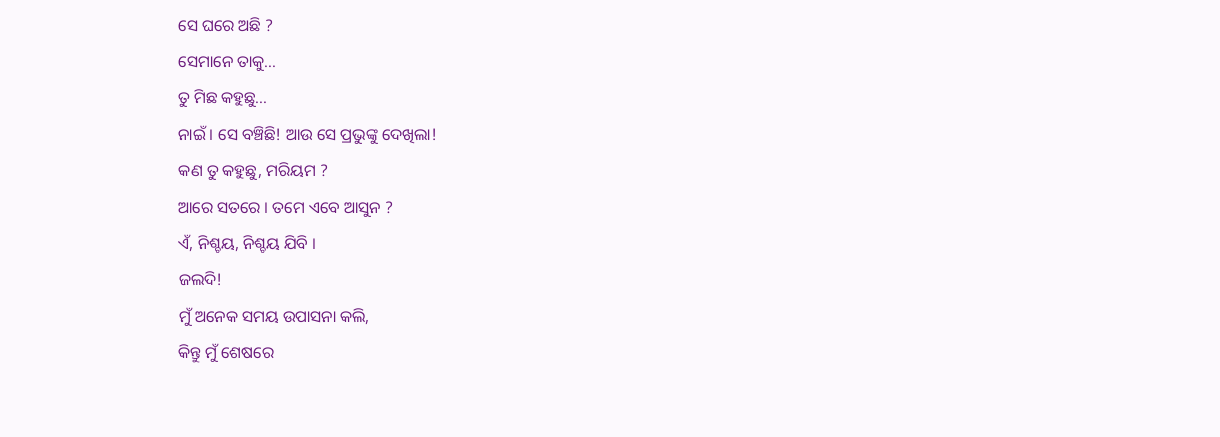ସେ ଘରେ ଅଛି ?
ସେମାନେ ତାକୁ...
ତୁ ମିଛ କହୁଛୁ...
ନାଇଁ । ସେ ବଞ୍ଚିଛି! ଆଉ ସେ ପ୍ରଭୁଙ୍କୁ ଦେଖିଲା!
କଣ ତୁ କହୁଛୁ, ମରିୟମ ?
ଆରେ ସତରେ । ତମେ ଏବେ ଆସୁନ ?
ଏଁ, ନିଶ୍ଚୟ, ନିଶ୍ଚୟ ଯିବି ।
ଜଲଦି!
ମୁଁ ଅନେକ ସମୟ ଉପାସନା କଲି,
କିନ୍ତୁ ମୁଁ ଶେଷରେ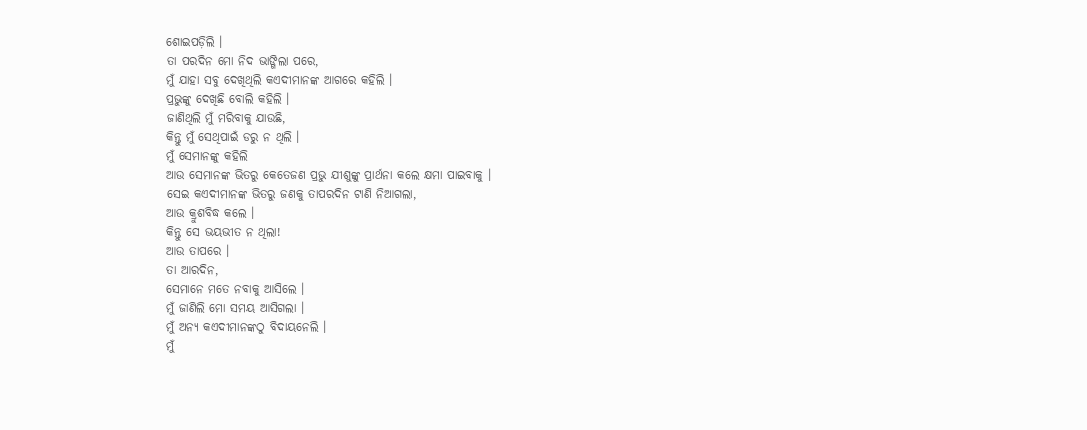ଶୋଇପଡ଼ିଲି ।
ତା ପରଦିନ ମୋ ନିଦ ଭାଙ୍ଗିଲା ପରେ,
ମୁଁ ଯାହା ସବୁ ଦେଖିଥିଲି କଏଦୀମାନଙ୍କ ଆଗରେ କହିଲି ।
ପ୍ରଭୁଙ୍କୁ ଦେଖିଛି ବୋଲି କହିଲି ।
ଜାଣିଥିଲି ମୁଁ ମରିବାକୁ ଯାଉଛି,
କିନ୍ତୁ ମୁଁ ସେଥିପାଇଁ ଡରୁ ନ ଥିଲି ।
ମୁଁ ସେମାନଙ୍କୁ କହିଲି
ଆଉ ସେମାନଙ୍କ ଭିତରୁ କେତେଜଣ ପ୍ରଭୁ ଯୀଶୁଙ୍କୁ ପ୍ରାର୍ଥନା କଲେ କ୍ଷମା ପାଇବାକୁ ।
ସେଇ କଏଦୀମାନଙ୍କ ଭିତରୁ ଜଣକୁ ତାପରଦିନ ଟାଣି ନିଆଗଲା,
ଆଉ କ୍ରୁଶବିଦ୍ଧ କଲେ ।
କିନ୍ତୁ ସେ ଭୟଭୀତ ନ ଥିଲା!
ଆଉ ତାପରେ ।
ତା ଆରଦିନ,
ସେମାନେ ମତେ ନବାକୁ ଆସିଲେ ।
ମୁଁ ଜାଣିଲି ମୋ ସମୟ ଆସିଗଲା ।
ମୁଁ ଅନ୍ୟ କଏଦୀମାନଙ୍କଠୁ ବିଦାୟନେଲି ।
ମୁଁ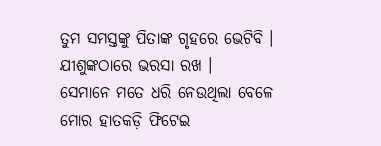ତୁମ ସମସ୍ତଙ୍କୁ ପିତାଙ୍କ ଗୃହରେ ଭେଟିବି । ଯୀଶୁଙ୍କଠାରେ ଭରସା ରଖ ।
ସେମାନେ ମତେ ଧରି ନେଉଥିଲା ବେଳେ ମୋର ହାତକଡ଼ି ଫିଟେଇ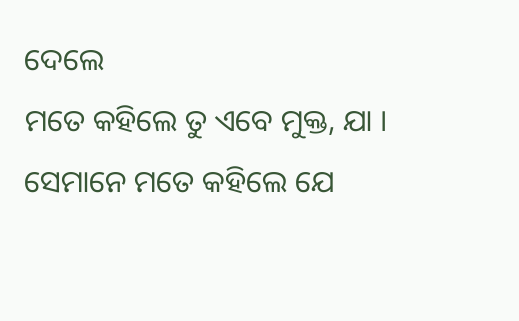ଦେଲେ
ମତେ କହିଲେ ତୁ ଏବେ ମୁକ୍ତ, ଯା ।
ସେମାନେ ମତେ କହିଲେ ଯେ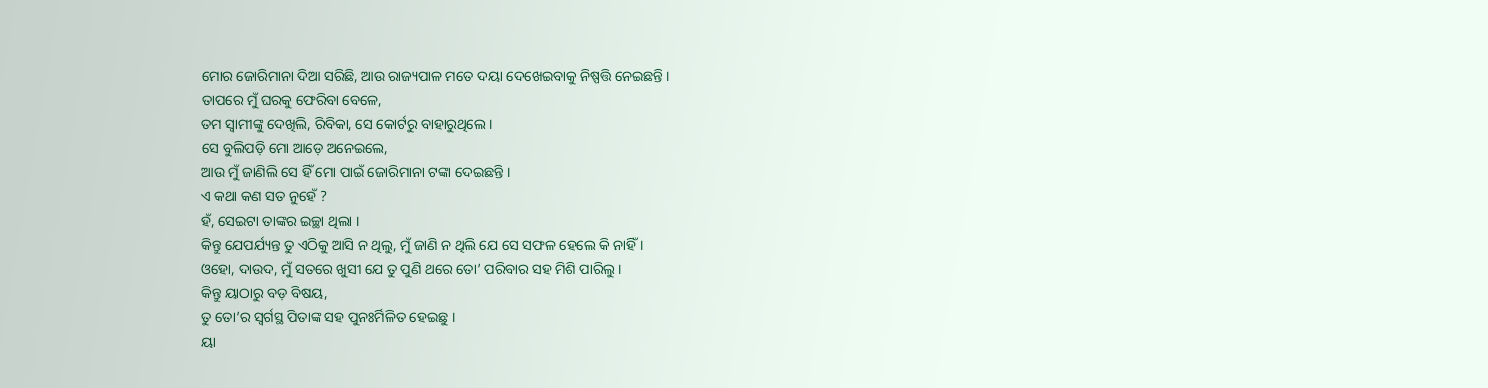ମୋର ଜୋରିମାନା ଦିଆ ସରିଛି, ଆଉ ରାଜ୍ୟପାଳ ମତେ ଦୟା ଦେଖେଇବାକୁ ନିଷ୍ପତ୍ତି ନେଇଛନ୍ତି ।
ତାପରେ ମୁଁ ଘରକୁ ଫେରିବା ବେଳେ,
ତମ ସ୍ୱାମୀଙ୍କୁ ଦେଖିଲି, ରିବିକା, ସେ କୋର୍ଟରୁ ବାହାରୁଥିଲେ ।
ସେ ବୁଲିପଡ଼ି ମୋ ଆଡ଼େ ଅନେଇଲେ,
ଆଉ ମୁଁ ଜାଣିଲି ସେ ହିଁ ମୋ ପାଇଁ ଜୋରିମାନା ଟଙ୍କା ଦେଇଛନ୍ତି ।
ଏ କଥା କଣ ସତ ନୁହେଁ ?
ହଁ, ସେଇଟା ତାଙ୍କର ଇଚ୍ଛା ଥିଲା ।
କିନ୍ତୁ ଯେପର୍ଯ୍ୟନ୍ତ ତୁ ଏଠିକୁ ଆସି ନ ଥିଲୁ, ମୁଁ ଜାଣି ନ ଥିଲି ଯେ ସେ ସଫଳ ହେଲେ କି ନାହିଁ ।
ଓହୋ, ଦାଉଦ, ମୁଁ ସତରେ ଖୁସୀ ଯେ ତୁ ପୁଣି ଥରେ ତୋ’ ପରିବାର ସହ ମିଶି ପାରିଲୁ ।
କିନ୍ତୁ ୟାଠାରୁ ବଡ଼ ବିଷୟ,
ତୁ ତୋ’ର ସ୍ୱର୍ଗସ୍ଥ ପିତାଙ୍କ ସହ ପୁନଃର୍ମିଳିତ ହେଇଛୁ ।
ୟା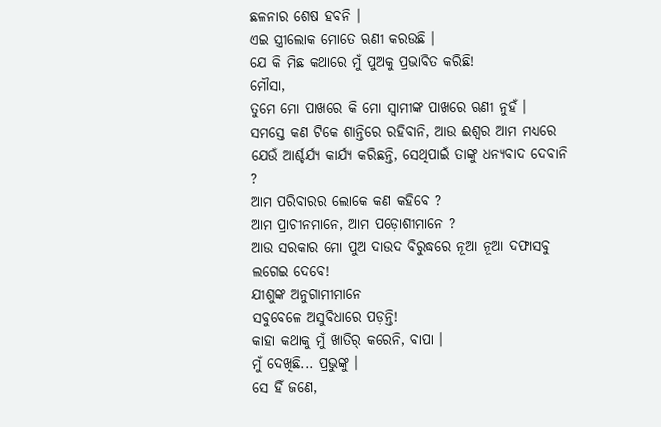ଛଳନାର ଶେଷ ହବନି ।
ଏଇ ସ୍ତ୍ରୀଲୋକ ମୋତେ ଋଣୀ କରଉଛି ।
ଯେ କି ମିଛ କଥାରେ ମୁଁ ପୁଅକୁ ପ୍ରଭାବିତ କରିଛି!
ମୌସା,
ତୁମେ ମୋ ପାଖରେ କି ମୋ ସ୍ୱାମୀଙ୍କ ପାଖରେ ଋଣୀ ନୁହଁ ।
ସମସ୍ତେ କଣ ଟିକେ ଶାନ୍ତିରେ ରହିବାନି, ଆଉ ଈଶ୍ୱର ଆମ ମଧ୍ୟରେ ଯେଉଁ ଆର୍ଶ୍ଚର୍ଯ୍ୟ କାର୍ଯ୍ୟ କରିଛନ୍ତି, ସେଥିପାଇଁ ତାଙ୍କୁ ଧନ୍ୟବାଦ ଦେବାନି ?
ଆମ ପରିବାରର ଲୋକେ କଣ କହିବେ ?
ଆମ ପ୍ରାଚୀନମାନେ, ଆମ ପଡ଼ୋଶୀମାନେ ?
ଆଉ ସରକାର ମୋ ପୁଅ ଦାଉଦ ବିରୁଦ୍ଧରେ ନୂଆ ନୂଆ ଦଫାସବୁ ଲଗେଇ ଦେବେ!
ଯୀଶୁଙ୍କ ଅନୁଗାମୀମାନେ
ସବୁବେଳେ ଅସୁବିଧାରେ ପଡ଼ନ୍ତି!
କାହା କଥାକୁ ମୁଁ ଖାତିର୍ କରେନି, ବାପା ।
ମୁଁ ଦେଖିଛି... ପ୍ରଭୁଙ୍କୁ ।
ସେ ହିଁ ଜଣେ,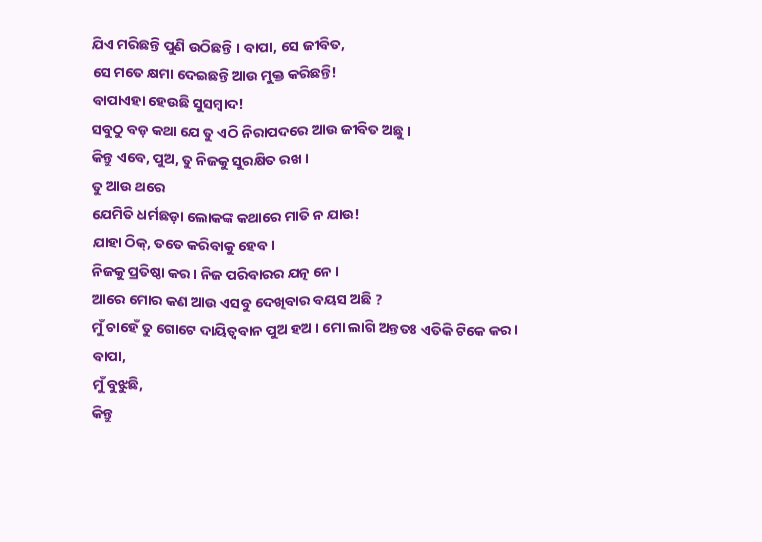ଯିଏ ମରିଛନ୍ତି ପୁଣି ଉଠିଛନ୍ତି । ବାପା, ସେ ଜୀବିତ,
ସେ ମତେ କ୍ଷମା ଦେଇଛନ୍ତି ଆଉ ମୁକ୍ତ କରିଛନ୍ତି!
ବାପାଏହା ହେଉଛି ସୁସମ୍ବାଦ!
ସବୁଠୁ ବଡ଼ କଥା ଯେ ତୁ ଏଠି ନିରାପଦରେ ଆଉ ଜୀବିତ ଅଛୁ ।
କିନ୍ତୁ ଏବେ, ପୁଅ, ତୁ ନିଜକୁ ସୁରକ୍ଷିତ ରଖ ।
ତୁ ଆଉ ଥରେ
ଯେମିତି ଧର୍ମଛଡ଼ା ଲୋକଙ୍କ କଥାରେ ମାତି ନ ଯାଉ!
ଯାହା ଠିକ୍, ତତେ କରିବାକୁ ହେବ ।
ନିଜକୁ ପ୍ରତିଷ୍ଠା କର । ନିଜ ପରିବାରର ଯତ୍ନ ନେ ।
ଆରେ ମୋର କଣ ଆଉ ଏସବୁ ଦେଖିବାର ବୟସ ଅଛି ?
ମୁଁ ଚାହେଁ ତୁ ଗୋଟେ ଦାୟିତ୍ୱବାନ ପୁଅ ହଅ । ମୋ ଲାଗି ଅନ୍ତତଃ ଏତିକି ଟିକେ କର ।
ବାପା,
ମୁଁ ବୁଝୁଛି,
କିନ୍ତୁ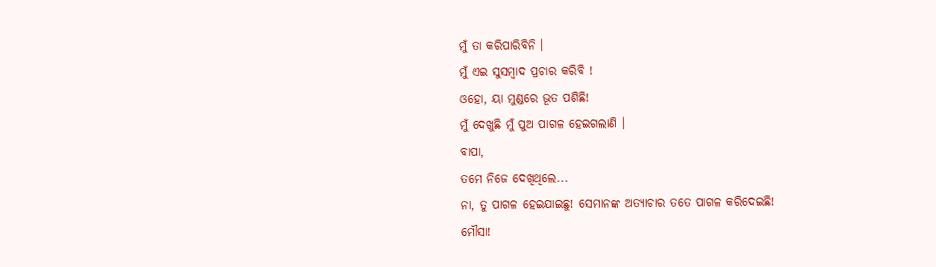ମୁଁ ତା କରିପାରିବିନି ।
ମୁଁ ଏଇ ସୁସମ୍ବାଦ ପ୍ରଚାର କରିବି !
ଓହୋ, ୟା ମୁଣ୍ଡରେ ଭୂତ ପଶିଛି!
ମୁଁ ଦେଖୁଛି ମୁଁ ପୁଅ ପାଗଳ ହେଇଗଲାଣି ।
ବାପା,
ତମେ ନିଜେ ଦେଖିଥିଲେ...
ନା, ତୁ ପାଗଳ ହେଇଯାଇଛୁ! ସେମାନଙ୍କ ଅତ୍ୟାଚାର ତତେ ପାଗଳ କରିଦେଇଛି!
ମୌସା!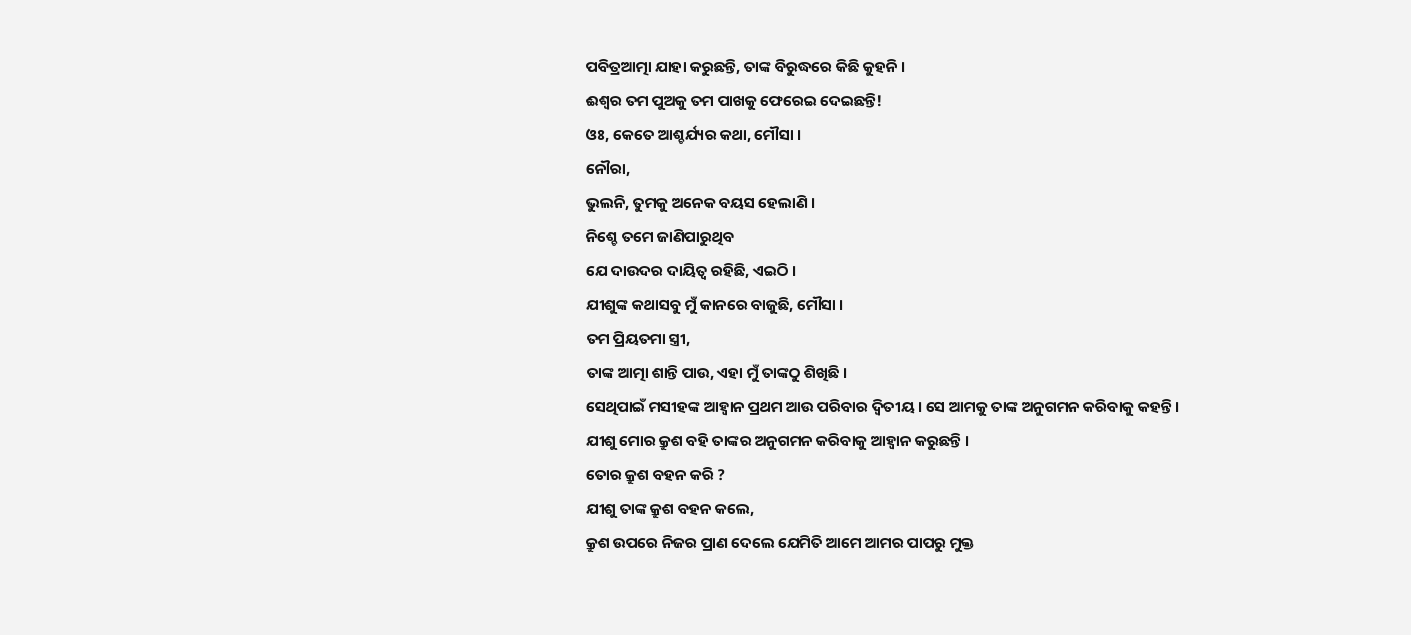ପବିତ୍ରଆତ୍ମା ଯାହା କରୁଛନ୍ତି, ତାଙ୍କ ବିରୁଦ୍ଧରେ କିଛି କୁହନି ।
ଈଶ୍ୱର ତମ ପୁଅକୁ ତମ ପାଖକୁ ଫେରେଇ ଦେଇଛନ୍ତି!
ଓଃ, କେତେ ଆଶ୍ଚର୍ଯ୍ୟର କଥା, ମୌସା ।
ନୌରା,
ଭୁଲନି, ତୁମକୁ ଅନେକ ବୟସ ହେଲାଣି ।
ନିଶ୍ଚେ ତମେ ଜାଣିପାରୁଥିବ
ଯେ ଦାଉଦର ଦାୟିତ୍ୱ ରହିଛି, ଏଇଠି ।
ଯୀଶୁଙ୍କ କଥାସବୁ ମୁଁ କାନରେ ବାଜୁଛି, ମୌସା ।
ତମ ପ୍ରିୟତମା ସ୍ତ୍ରୀ,
ତାଙ୍କ ଆତ୍ମା ଶାନ୍ତି ପାଉ, ଏହା ମୁଁ ତାଙ୍କଠୁ ଶିଖିଛି ।
ସେଥିପାଇଁ ମସୀହଙ୍କ ଆହ୍ୱାନ ପ୍ରଥମ ଆଉ ପରିବାର ଦ୍ୱିତୀୟ । ସେ ଆମକୁ ତାଙ୍କ ଅନୁଗମନ କରିବାକୁ କହନ୍ତି ।
ଯୀଶୁ ମୋର କ୍ରୁଶ ବହି ତାଙ୍କର ଅନୁଗମନ କରିବାକୁ ଆହ୍ୱାନ କରୁଛନ୍ତି ।
ତୋର କ୍ରୁଶ ବହନ କରି ?
ଯୀଶୁ ତାଙ୍କ କ୍ରୁଶ ବହନ କଲେ,
କ୍ରୁଶ ଉପରେ ନିଜର ପ୍ରାଣ ଦେଲେ ଯେମିତି ଆମେ ଆମର ପାପରୁ ମୁକ୍ତ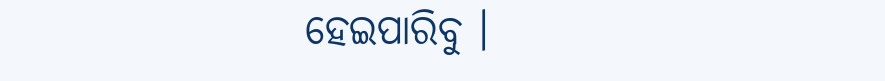ହେଇପାରିବୁ ।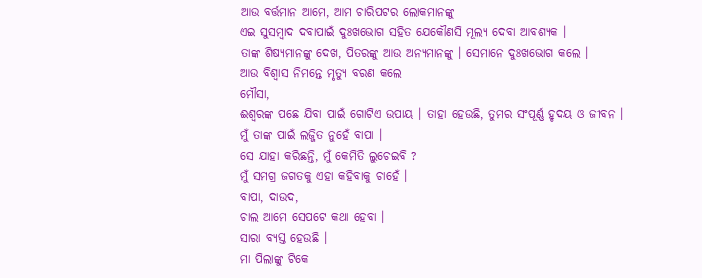ଆଉ ବର୍ତ୍ତମାନ ଆମେ, ଆମ ଚାରିପଟର ଲୋକମାନଙ୍କୁ
ଏଇ ସୁସମ୍ବାଦ ଦବାପାଇଁ ଦୁଃଖଭୋଗ ସହିତ ଯେକୌଣସି ମୂଲ୍ୟ ଦେବା ଆବଶ୍ୟକ ।
ତାଙ୍କ ଶିଷ୍ୟମାନଙ୍କୁ ଦେଖ, ପିତରଙ୍କୁ ଆଉ ଅନ୍ୟମାନଙ୍କୁ । ସେମାନେ ଦୁଃଖଭୋଗ କଲେ ।
ଆଉ ବିଶ୍ୱାସ ନିମନ୍ତେ ମୃତ୍ୟୁ ବରଣ କଲେ
ମୌସା,
ଈଶ୍ୱରଙ୍କ ପଛେ ଯିବା ପାଇଁ ଗୋଟିଏ ଉପାୟ । ତାହା ହେଉଛି, ତୁମର ସଂପୂର୍ଣ୍ଣ ହୃଦୟ ଓ ଜୀବନ ।
ମୁଁ ତାଙ୍କ ପାଇଁ ଲଜ୍ଜିତ ନୁହେଁ ବାପା ।
ସେ ଯାହା କରିଛନ୍ତି, ମୁଁ କେମିତି ଲୁଚେଇବି ?
ମୁଁ ସମଗ୍ର ଜଗତକୁ ଏହା କହିବାକୁ ଚାହେଁ ।
ବାପା, ଦାଉଦ,
ଚାଲ ଆମେ ସେପଟେ କଥା ହେବା ।
ସାରା ବ୍ୟସ୍ତ ହେଉଛି ।
ମା ପିଲାଙ୍କୁ ଟିକେ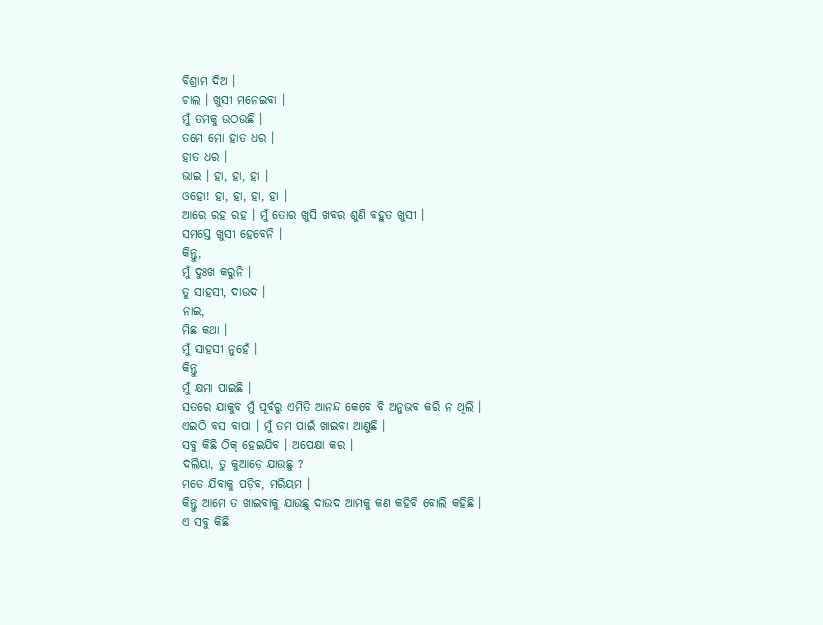ବିଶ୍ରାମ ଦିଅ ।
ଚାଲ । ଖୁସୀ ମନେଇବା ।
ମୁଁ ତମକୁ ଉଠଉଛି ।
ତମେ ମୋ ହାତ ଧର ।
ହାତ ଧର ।
ଭାଇ । ହା, ହା, ହା ।
ଓହୋ! ହା, ହା, ହା, ହା ।
ଆରେ ରହ ରହ । ମୁଁ ତୋର ଖୁସି ଖବର ଶୁଣି ବହୁତ ଖୁସୀ ।
ସମସ୍ତେ ଖୁସୀ ହେବେନି ।
କିନ୍ତୁ,
ମୁଁ ଦୁଃଖ କରୁନି ।
ତୁ ସାହସୀ, ଦାଉଦ ।
ନାଇ,
ମିଛ କଥା ।
ମୁଁ ସାହସୀ ନୁହେଁ ।
କିନ୍ତୁ
ମୁଁ କ୍ଷମା ପାଇଛି ।
ସତରେ ଯାକୁବ ମୁଁ ପୂର୍ବରୁ ଏମିତି ଆନନ୍ଦ କେବେ ବି ଅନୁଭବ କରି ନ ଥିଲି ।
ଏଇଠି ବସ ବାପା । ମୁଁ ତମ ପାଇଁ ଖାଇବା ଆଣୁଛି ।
ସବୁ କିଛି ଠିକ୍ ହେଇଯିବ । ଅପେକ୍ଷା କର ।
ଦଲିୟା, ତୁ କୁଆଡ଼େ ଯାଉଛୁ ?
ମତେ ଯିବାକୁ ପଡ଼ିବ, ମରିୟମ ।
କିନ୍ତୁ ଆମେ ତ ଖାଇବାକୁ ଯାଉଛୁ ଦାଉଦ ଆମକୁ କଣ କହିବି ବୋଲି କହିଛି ।
ଏ ସବୁ କିଛି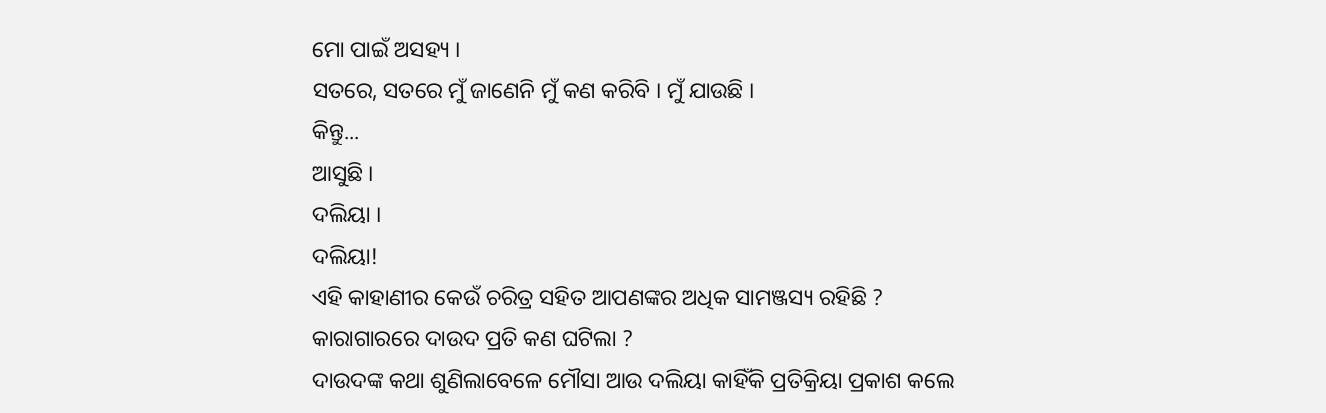ମୋ ପାଇଁ ଅସହ୍ୟ ।
ସତରେ, ସତରେ ମୁଁ ଜାଣେନି ମୁଁ କଣ କରିବି । ମୁଁ ଯାଉଛି ।
କିନ୍ତୁ...
ଆସୁଛି ।
ଦଲିୟା ।
ଦଲିୟା!
ଏହି କାହାଣୀର କେଉଁ ଚରିତ୍ର ସହିତ ଆପଣଙ୍କର ଅଧିକ ସାମଞ୍ଜସ୍ୟ ରହିଛି ?
କାରାଗାରରେ ଦାଉଦ ପ୍ରତି କଣ ଘଟିଲା ?
ଦାଉଦଙ୍କ କଥା ଶୁଣିଲାବେଳେ ମୌସା ଆଉ ଦଲିୟା କାହିଁକି ପ୍ରତିକ୍ରିୟା ପ୍ରକାଶ କଲେ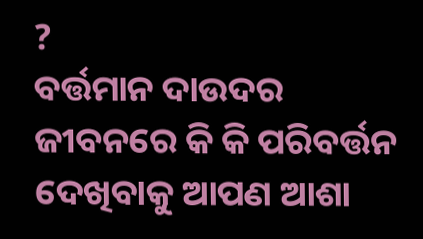?
ବର୍ତ୍ତମାନ ଦାଉଦର ଜୀବନରେ କି କି ପରିବର୍ତ୍ତନ ଦେଖିବାକୁ ଆପଣ ଆଶା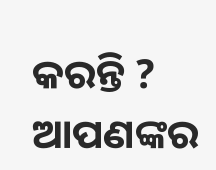କରନ୍ତି ?
ଆପଣଙ୍କର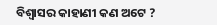ବିଶ୍ୱାସର କାହାଣୀ କଣ ଅଟେ ?